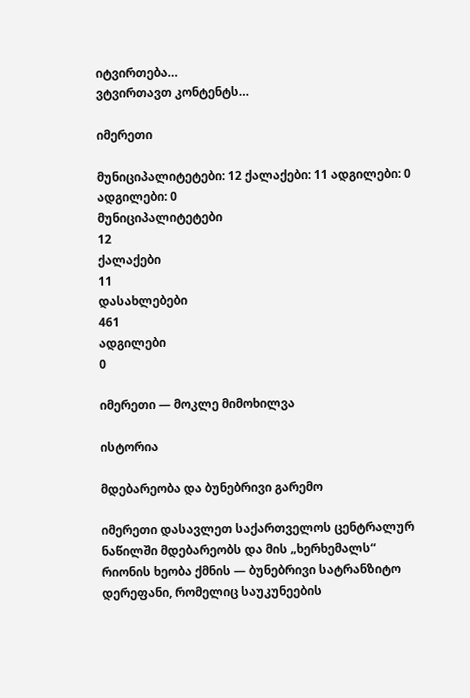იტვირთება…
ვტვირთავთ კონტენტს…

იმერეთი

მუნიციპალიტეტები: 12 ქალაქები: 11 ადგილები: 0
ადგილები: 0
მუნიციპალიტეტები
12
ქალაქები
11
დასახლებები
461
ადგილები
0

იმერეთი — მოკლე მიმოხილვა

ისტორია

მდებარეობა და ბუნებრივი გარემო

იმერეთი დასავლეთ საქართველოს ცენტრალურ ნაწილში მდებარეობს და მის „ხერხემალს“ რიონის ხეობა ქმნის — ბუნებრივი სატრანზიტო დერეფანი, რომელიც საუკუნეების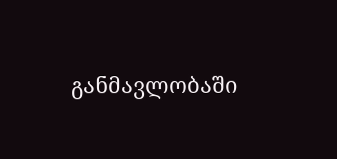განმავლობაში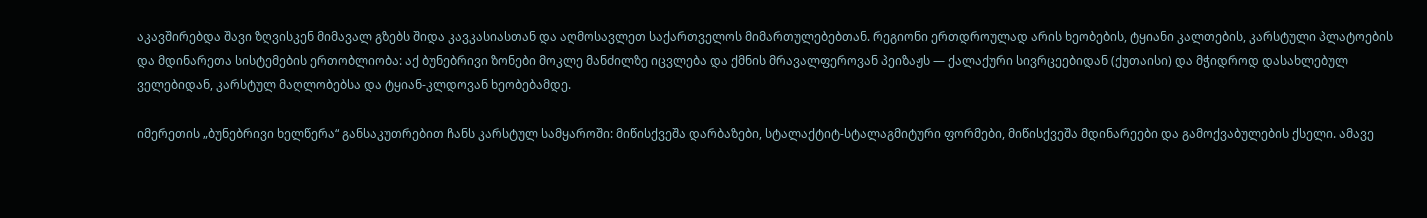აკავშირებდა შავი ზღვისკენ მიმავალ გზებს შიდა კავკასიასთან და აღმოსავლეთ საქართველოს მიმართულებებთან. რეგიონი ერთდროულად არის ხეობების, ტყიანი კალთების, კარსტული პლატოების და მდინარეთა სისტემების ერთობლიობა: აქ ბუნებრივი ზონები მოკლე მანძილზე იცვლება და ქმნის მრავალფეროვან პეიზაჟს — ქალაქური სივრცეებიდან (ქუთაისი) და მჭიდროდ დასახლებულ ველებიდან, კარსტულ მაღლობებსა და ტყიან-კლდოვან ხეობებამდე.

იმერეთის „ბუნებრივი ხელწერა“ განსაკუთრებით ჩანს კარსტულ სამყაროში: მიწისქვეშა დარბაზები, სტალაქტიტ-სტალაგმიტური ფორმები, მიწისქვეშა მდინარეები და გამოქვაბულების ქსელი. ამავე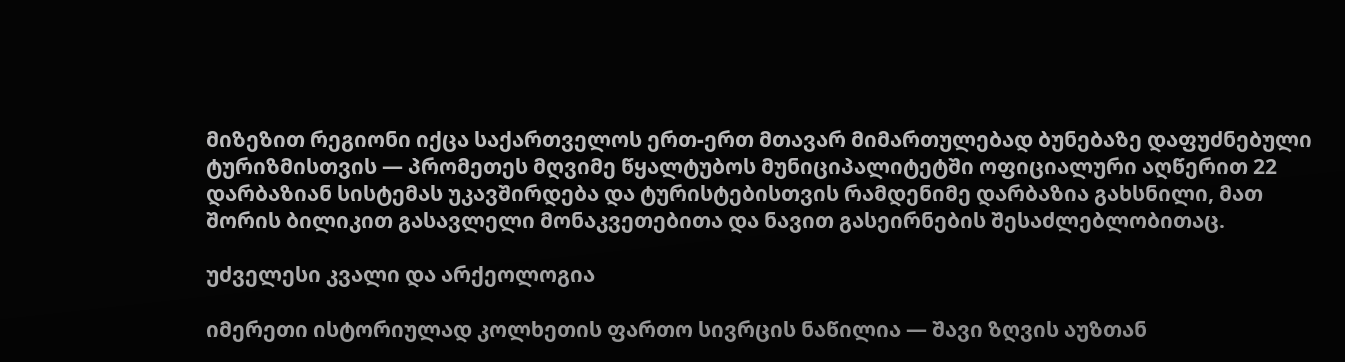მიზეზით რეგიონი იქცა საქართველოს ერთ-ერთ მთავარ მიმართულებად ბუნებაზე დაფუძნებული ტურიზმისთვის — პრომეთეს მღვიმე წყალტუბოს მუნიციპალიტეტში ოფიციალური აღწერით 22 დარბაზიან სისტემას უკავშირდება და ტურისტებისთვის რამდენიმე დარბაზია გახსნილი, მათ შორის ბილიკით გასავლელი მონაკვეთებითა და ნავით გასეირნების შესაძლებლობითაც.

უძველესი კვალი და არქეოლოგია

იმერეთი ისტორიულად კოლხეთის ფართო სივრცის ნაწილია — შავი ზღვის აუზთან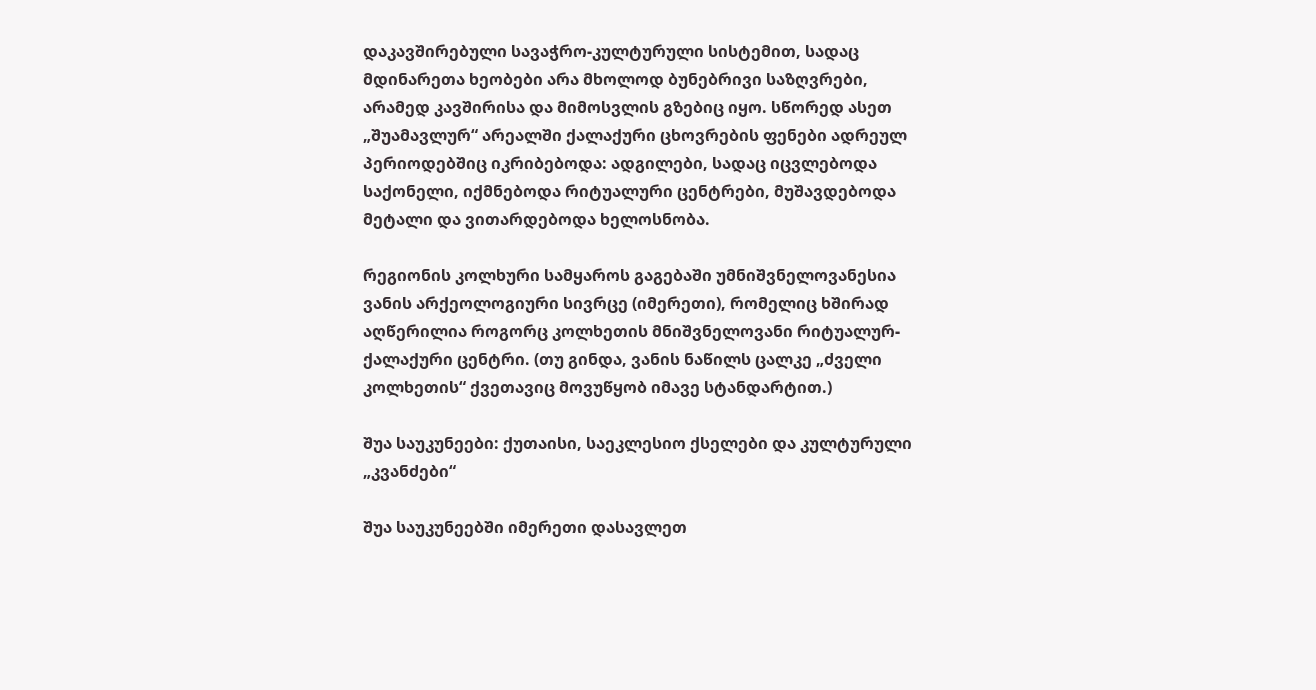დაკავშირებული სავაჭრო-კულტურული სისტემით, სადაც მდინარეთა ხეობები არა მხოლოდ ბუნებრივი საზღვრები, არამედ კავშირისა და მიმოსვლის გზებიც იყო. სწორედ ასეთ „შუამავლურ“ არეალში ქალაქური ცხოვრების ფენები ადრეულ პერიოდებშიც იკრიბებოდა: ადგილები, სადაც იცვლებოდა საქონელი, იქმნებოდა რიტუალური ცენტრები, მუშავდებოდა მეტალი და ვითარდებოდა ხელოსნობა.

რეგიონის კოლხური სამყაროს გაგებაში უმნიშვნელოვანესია ვანის არქეოლოგიური სივრცე (იმერეთი), რომელიც ხშირად აღწერილია როგორც კოლხეთის მნიშვნელოვანი რიტუალურ-ქალაქური ცენტრი. (თუ გინდა, ვანის ნაწილს ცალკე „ძველი კოლხეთის“ ქვეთავიც მოვუწყობ იმავე სტანდარტით.)

შუა საუკუნეები: ქუთაისი, საეკლესიო ქსელები და კულტურული „კვანძები“

შუა საუკუნეებში იმერეთი დასავლეთ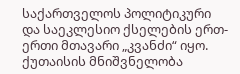საქართველოს პოლიტიკური და საეკლესიო ქსელების ერთ-ერთი მთავარი „კვანძი“ იყო. ქუთაისის მნიშვნელობა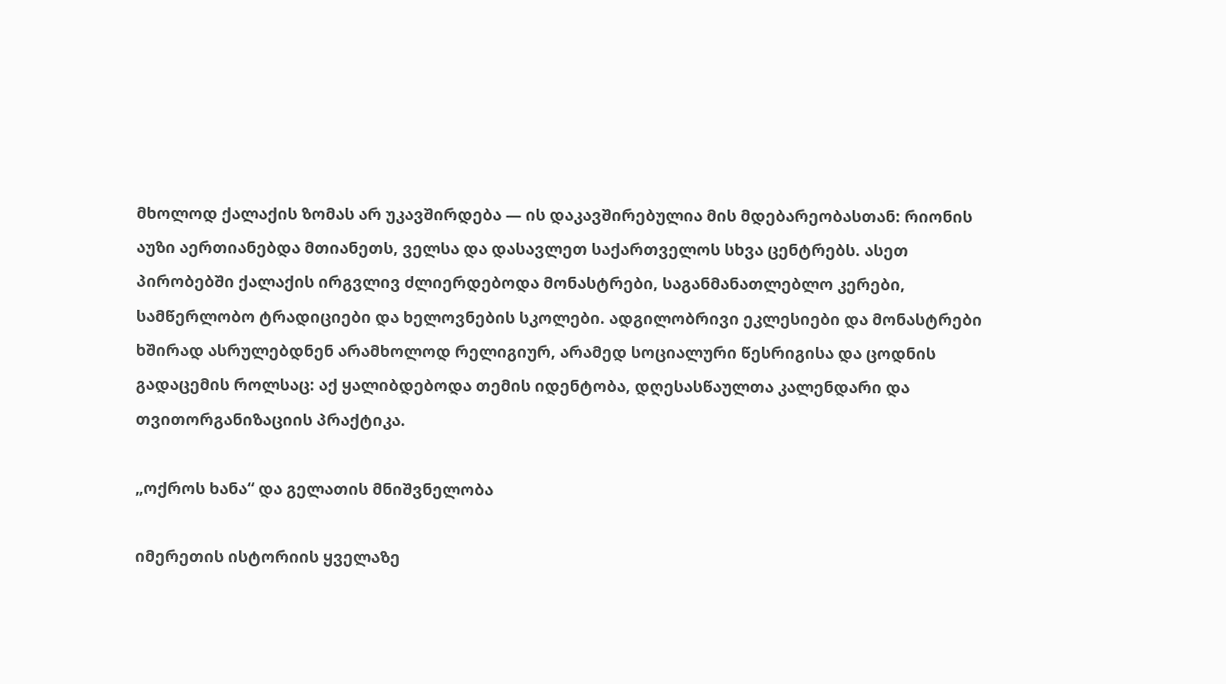მხოლოდ ქალაქის ზომას არ უკავშირდება — ის დაკავშირებულია მის მდებარეობასთან: რიონის აუზი აერთიანებდა მთიანეთს, ველსა და დასავლეთ საქართველოს სხვა ცენტრებს. ასეთ პირობებში ქალაქის ირგვლივ ძლიერდებოდა მონასტრები, საგანმანათლებლო კერები, სამწერლობო ტრადიციები და ხელოვნების სკოლები. ადგილობრივი ეკლესიები და მონასტრები ხშირად ასრულებდნენ არამხოლოდ რელიგიურ, არამედ სოციალური წესრიგისა და ცოდნის გადაცემის როლსაც: აქ ყალიბდებოდა თემის იდენტობა, დღესასწაულთა კალენდარი და თვითორგანიზაციის პრაქტიკა.

„ოქროს ხანა“ და გელათის მნიშვნელობა

იმერეთის ისტორიის ყველაზე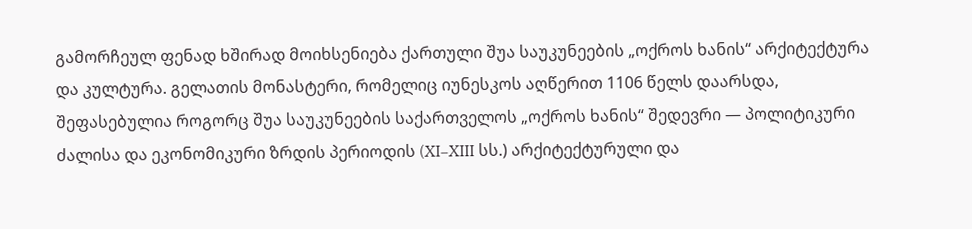გამორჩეულ ფენად ხშირად მოიხსენიება ქართული შუა საუკუნეების „ოქროს ხანის“ არქიტექტურა და კულტურა. გელათის მონასტერი, რომელიც იუნესკოს აღწერით 1106 წელს დაარსდა, შეფასებულია როგორც შუა საუკუნეების საქართველოს „ოქროს ხანის“ შედევრი — პოლიტიკური ძალისა და ეკონომიკური ზრდის პერიოდის (XI–XIII სს.) არქიტექტურული და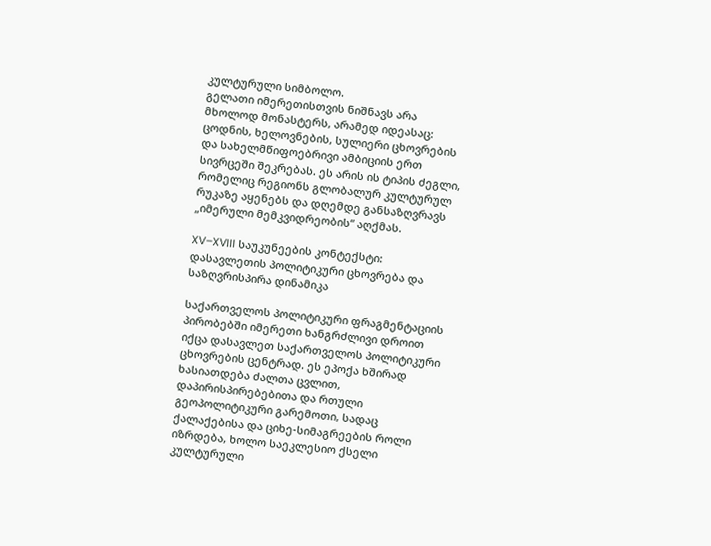კულტურული სიმბოლო.
გელათი იმერეთისთვის ნიშნავს არა მხოლოდ მონასტერს, არამედ იდეასაც: ცოდნის, ხელოვნების, სულიერი ცხოვრების და სახელმწიფოებრივი ამბიციის ერთ სივრცეში შეკრებას. ეს არის ის ტიპის ძეგლი, რომელიც რეგიონს გლობალურ კულტურულ რუკაზე აყენებს და დღემდე განსაზღვრავს „იმერული მემკვიდრეობის“ აღქმას.

XV–XVIII საუკუნეების კონტექსტი: დასავლეთის პოლიტიკური ცხოვრება და საზღვრისპირა დინამიკა

საქართველოს პოლიტიკური ფრაგმენტაციის პირობებში იმერეთი ხანგრძლივი დროით იქცა დასავლეთ საქართველოს პოლიტიკური ცხოვრების ცენტრად. ეს ეპოქა ხშირად ხასიათდება ძალთა ცვლით, დაპირისპირებებითა და რთული გეოპოლიტიკური გარემოთი, სადაც ქალაქებისა და ციხე-სიმაგრეების როლი იზრდება, ხოლო საეკლესიო ქსელი კულტურული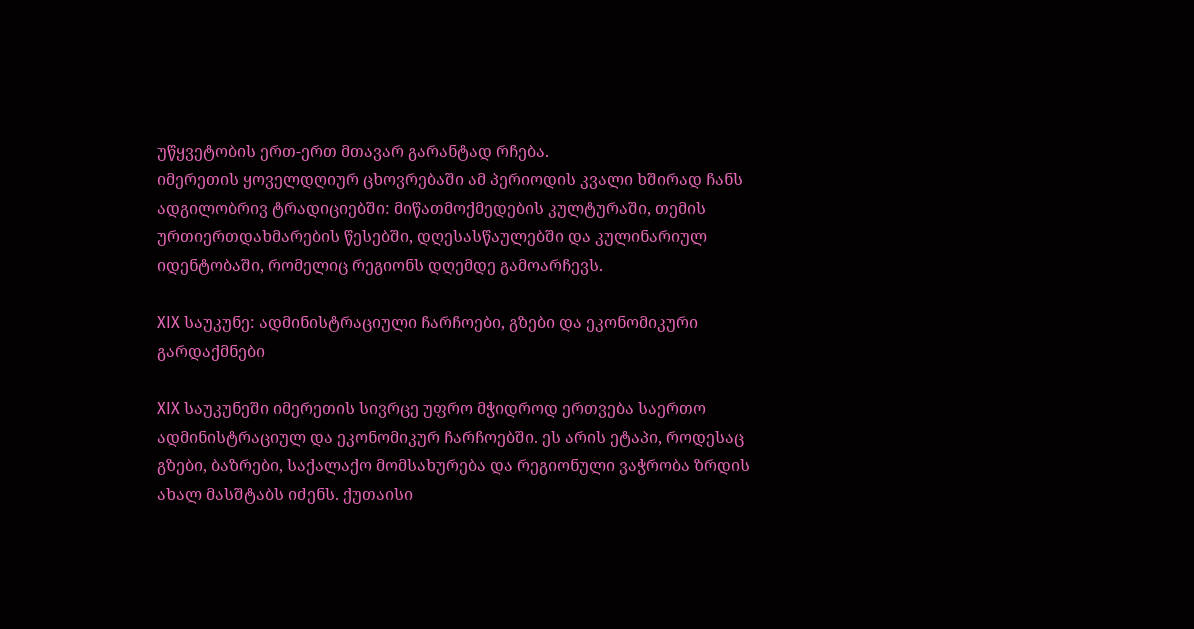უწყვეტობის ერთ-ერთ მთავარ გარანტად რჩება.
იმერეთის ყოველდღიურ ცხოვრებაში ამ პერიოდის კვალი ხშირად ჩანს ადგილობრივ ტრადიციებში: მიწათმოქმედების კულტურაში, თემის ურთიერთდახმარების წესებში, დღესასწაულებში და კულინარიულ იდენტობაში, რომელიც რეგიონს დღემდე გამოარჩევს.

XIX საუკუნე: ადმინისტრაციული ჩარჩოები, გზები და ეკონომიკური გარდაქმნები

XIX საუკუნეში იმერეთის სივრცე უფრო მჭიდროდ ერთვება საერთო ადმინისტრაციულ და ეკონომიკურ ჩარჩოებში. ეს არის ეტაპი, როდესაც გზები, ბაზრები, საქალაქო მომსახურება და რეგიონული ვაჭრობა ზრდის ახალ მასშტაბს იძენს. ქუთაისი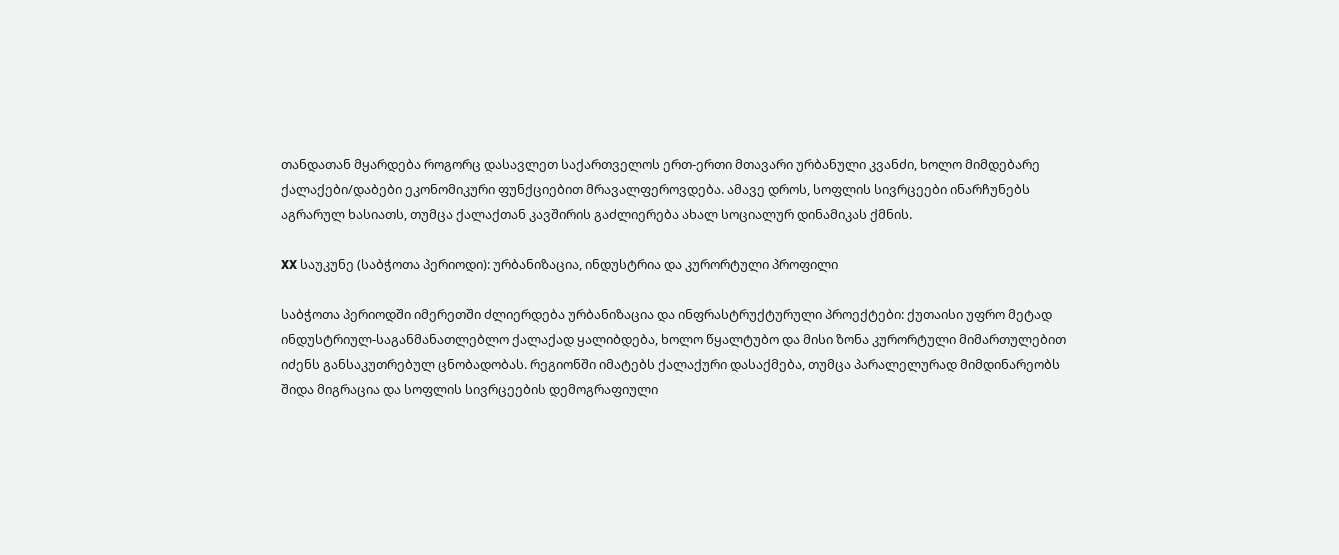თანდათან მყარდება როგორც დასავლეთ საქართველოს ერთ-ერთი მთავარი ურბანული კვანძი, ხოლო მიმდებარე ქალაქები/დაბები ეკონომიკური ფუნქციებით მრავალფეროვდება. ამავე დროს, სოფლის სივრცეები ინარჩუნებს აგრარულ ხასიათს, თუმცა ქალაქთან კავშირის გაძლიერება ახალ სოციალურ დინამიკას ქმნის.

XX საუკუნე (საბჭოთა პერიოდი): ურბანიზაცია, ინდუსტრია და კურორტული პროფილი

საბჭოთა პერიოდში იმერეთში ძლიერდება ურბანიზაცია და ინფრასტრუქტურული პროექტები: ქუთაისი უფრო მეტად ინდუსტრიულ-საგანმანათლებლო ქალაქად ყალიბდება, ხოლო წყალტუბო და მისი ზონა კურორტული მიმართულებით იძენს განსაკუთრებულ ცნობადობას. რეგიონში იმატებს ქალაქური დასაქმება, თუმცა პარალელურად მიმდინარეობს შიდა მიგრაცია და სოფლის სივრცეების დემოგრაფიული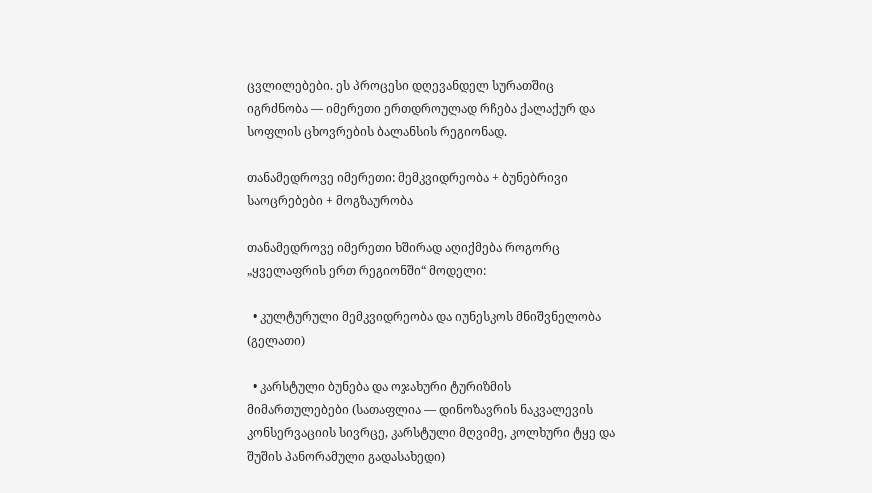ცვლილებები. ეს პროცესი დღევანდელ სურათშიც იგრძნობა — იმერეთი ერთდროულად რჩება ქალაქურ და სოფლის ცხოვრების ბალანსის რეგიონად.

თანამედროვე იმერეთი: მემკვიდრეობა + ბუნებრივი საოცრებები + მოგზაურობა

თანამედროვე იმერეთი ხშირად აღიქმება როგორც „ყველაფრის ერთ რეგიონში“ მოდელი:

  • კულტურული მემკვიდრეობა და იუნესკოს მნიშვნელობა (გელათი)

  • კარსტული ბუნება და ოჯახური ტურიზმის მიმართულებები (სათაფლია — დინოზავრის ნაკვალევის კონსერვაციის სივრცე, კარსტული მღვიმე, კოლხური ტყე და შუშის პანორამული გადასახედი)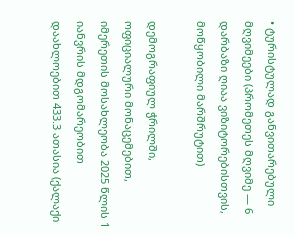• ტურისტულად განვითარებული მღვიმეები (პრომეთეს მღვიმე — 6 დარბაზი ღიაა ვიზიტორებისთვის, მოწყობილი მარშრუტით)

დემოგრაფიულ ჭრილში, ოფიციალური მონაცემებით, იმერეთის მოსახლეობა 2025 წლის 1 იანვრის მდგომარეობით დაახლოებით 433.3 ათასია (ქალაქი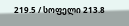219.5 / სოფელი 213.8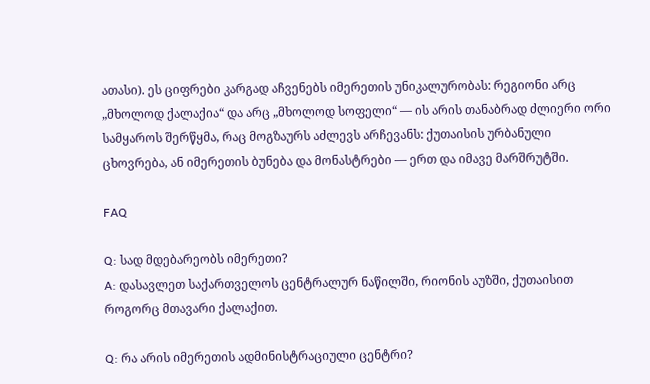ათასი). ეს ციფრები კარგად აჩვენებს იმერეთის უნიკალურობას: რეგიონი არც „მხოლოდ ქალაქია“ და არც „მხოლოდ სოფელი“ — ის არის თანაბრად ძლიერი ორი სამყაროს შერწყმა, რაც მოგზაურს აძლევს არჩევანს: ქუთაისის ურბანული ცხოვრება, ან იმერეთის ბუნება და მონასტრები — ერთ და იმავე მარშრუტში.

FAQ

Q: სად მდებარეობს იმერეთი?
A: დასავლეთ საქართველოს ცენტრალურ ნაწილში, რიონის აუზში, ქუთაისით როგორც მთავარი ქალაქით.

Q: რა არის იმერეთის ადმინისტრაციული ცენტრი?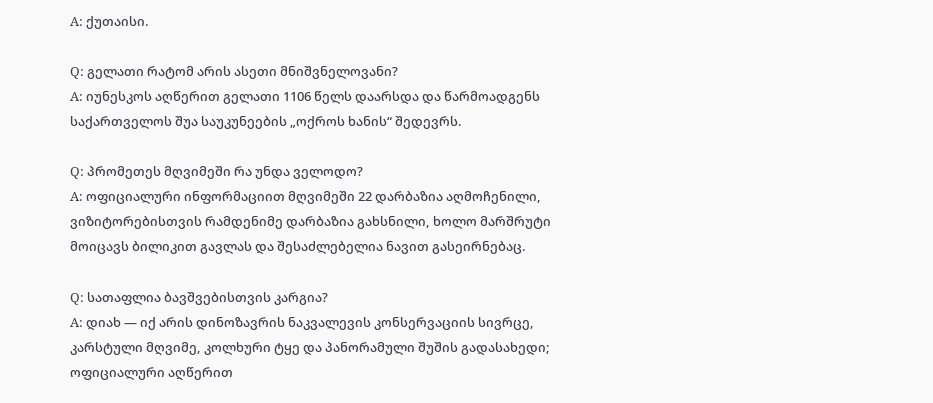A: ქუთაისი.

Q: გელათი რატომ არის ასეთი მნიშვნელოვანი?
A: იუნესკოს აღწერით გელათი 1106 წელს დაარსდა და წარმოადგენს საქართველოს შუა საუკუნეების „ოქროს ხანის“ შედევრს.

Q: პრომეთეს მღვიმეში რა უნდა ველოდო?
A: ოფიციალური ინფორმაციით მღვიმეში 22 დარბაზია აღმოჩენილი, ვიზიტორებისთვის რამდენიმე დარბაზია გახსნილი, ხოლო მარშრუტი მოიცავს ბილიკით გავლას და შესაძლებელია ნავით გასეირნებაც.

Q: სათაფლია ბავშვებისთვის კარგია?
A: დიახ — იქ არის დინოზავრის ნაკვალევის კონსერვაციის სივრცე, კარსტული მღვიმე, კოლხური ტყე და პანორამული შუშის გადასახედი; ოფიციალური აღწერით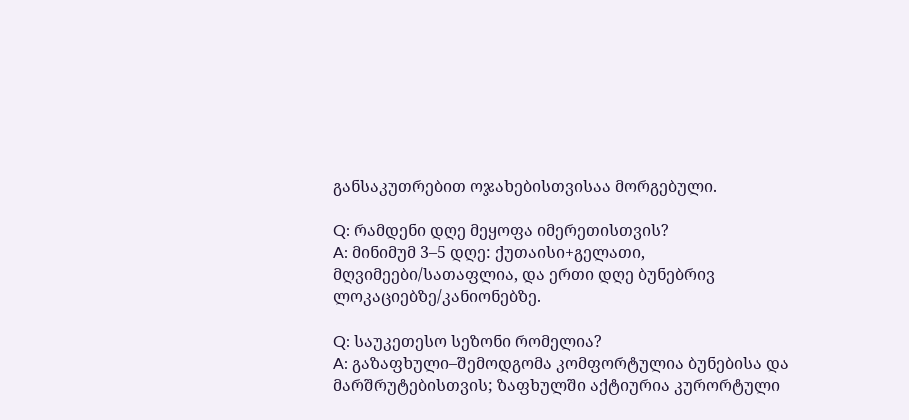განსაკუთრებით ოჯახებისთვისაა მორგებული.

Q: რამდენი დღე მეყოფა იმერეთისთვის?
A: მინიმუმ 3–5 დღე: ქუთაისი+გელათი, მღვიმეები/სათაფლია, და ერთი დღე ბუნებრივ ლოკაციებზე/კანიონებზე.

Q: საუკეთესო სეზონი რომელია?
A: გაზაფხული–შემოდგომა კომფორტულია ბუნებისა და მარშრუტებისთვის; ზაფხულში აქტიურია კურორტული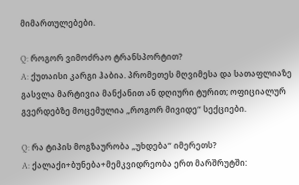მიმართულებები.

Q: როგორ ვიმოძრაო ტრანსპორტით?
A: ქუთაისი კარგი ჰაბია. პრომეთეს მღვიმესა და სათაფლიაზე გასვლა მარტივია მანქანით ან დღიური ტურით; ოფიციალურ გვერდებზე მოცემულია „როგორ მივიდე“ სექციები.

Q: რა ტიპის მოგზაურობა „უხდება“ იმერეთს?
A: ქალაქი+ბუნება+მემკვიდრეობა ერთ მარშრუტში: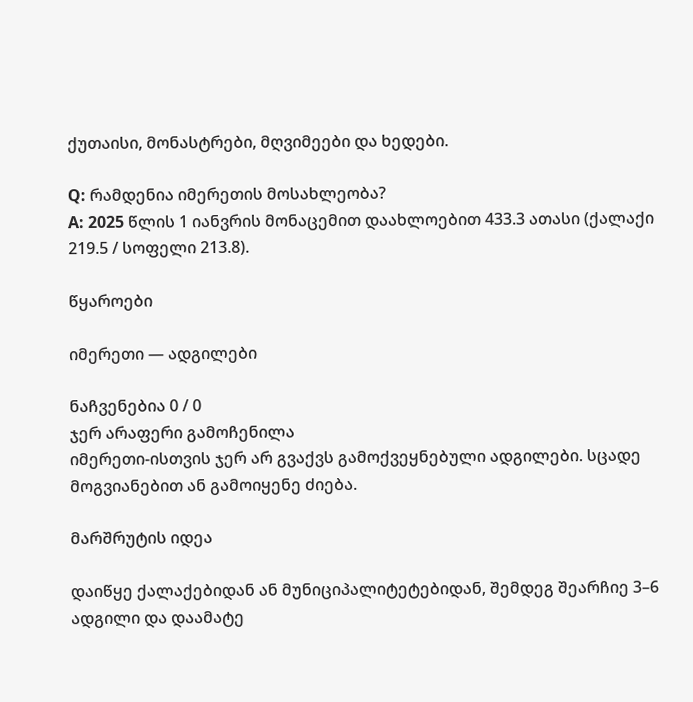ქუთაისი, მონასტრები, მღვიმეები და ხედები.

Q: რამდენია იმერეთის მოსახლეობა?
A: 2025 წლის 1 იანვრის მონაცემით დაახლოებით 433.3 ათასი (ქალაქი 219.5 / სოფელი 213.8).

წყაროები

იმერეთი — ადგილები

ნაჩვენებია 0 / 0
ჯერ არაფერი გამოჩენილა
იმერეთი-ისთვის ჯერ არ გვაქვს გამოქვეყნებული ადგილები. სცადე მოგვიანებით ან გამოიყენე ძიება.

მარშრუტის იდეა

დაიწყე ქალაქებიდან ან მუნიციპალიტეტებიდან, შემდეგ შეარჩიე 3–6 ადგილი და დაამატე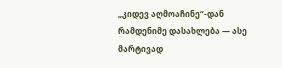„კიდევ აღმოაჩინე“-დან რამდენიმე დასახლება — ასე მარტივად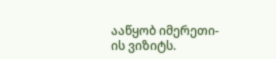ააწყობ იმერეთი-ის ვიზიტს.